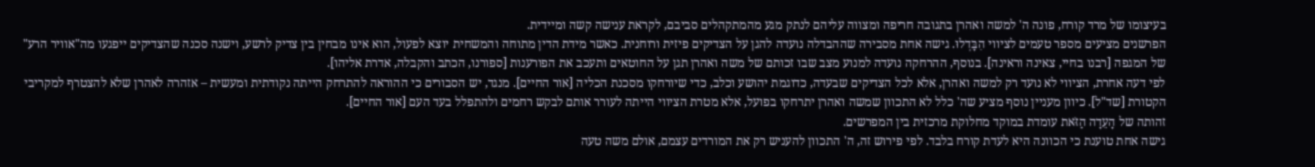בעיצומו של מרד קורח, פונה ה' למשה ואהרן בתגובה חריפה ומצווה עליהם לנתק מגע מהמתקהלים סביבם, לקראת ענישה קשה ומיידית.
הפרשנים מציעים מספר טעמים לציווי הִבָּדְלוּ. גישה אחת מסבירה שההבדלה נועדה להגן על הצדיקים פיזית ורוחנית. כאשר מידת הדין מתוחה והמשחית יוצא לפעול, הוא אינו מבחין בין צדיק לרשע, וישנה סכנה שהצדיקים ייפגעו מה"אוויר הרע" של המגפה [רבנו בחיי, צאינה וראינה]. בנוסף, ההרחקה נועדה למנוע מצב שבו זכותם של משה ואהרן תגן על החוטאים ותעכב את הפורענות [ספורנו, הכתב והקבלה, אדרת אליהו].
לפי דעה אחרת, הציווי לא נועד רק למשה ואהרן, אלא לכל הצדיקים שבעדה, כדוגמת יהושע וכלב, כדי שיורחקו מסכנת הכליה [אור החיים]. מנגד, יש הסבורים כי ההוראה להתרחק הייתה נקודתית ומעשית – אזהרה לאהרן שלא להצטרף למקריבי הקטורת [שד"ל]. כיוון מעניין נוסף מציע שה' כלל לא התכוון שמשה ואהרן יתרחקו בפועל, אלא מטרת הציווי הייתה לעורר אותם לבקש רחמים ולהתפלל בעד העם [אור החיים].
זהותה של הָעֵדָה הַזֹּאת עומדת במוקד מחלוקת מרכזית בין המפרשים.
גישה אחת טוענת כי הכוונה היא לעדת קורח בלבד. לפי פירוש זה, ה' התכוון להעניש רק את המורדים עצמם, אולם משה טעה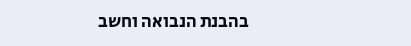בהבנת הנבואה וחשב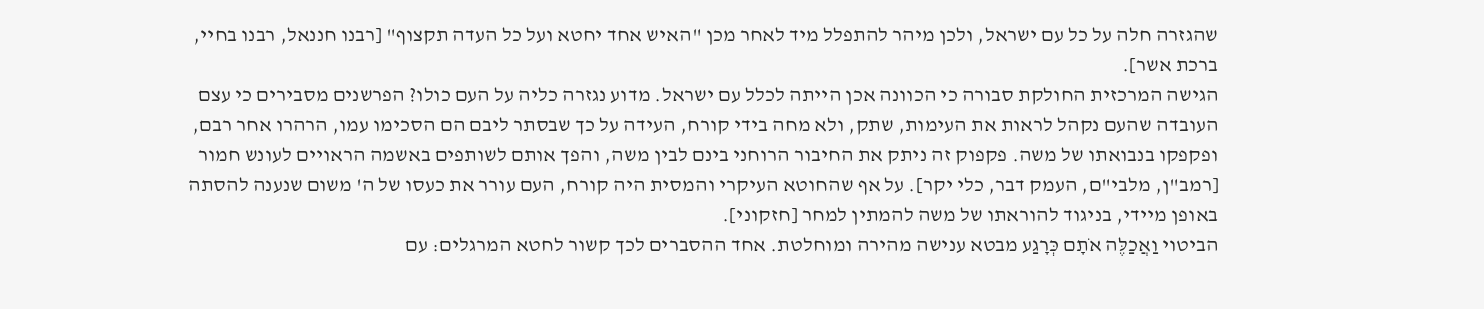שהגזרה חלה על כל עם ישראל, ולכן מיהר להתפלל מיד לאחר מכן "האיש אחד יחטא ועל כל העדה תקצוף" [רבנו חננאל, רבנו בחיי, ברכת אשר].
הגישה המרכזית החולקת סבורה כי הכוונה אכן הייתה לכלל עם ישראל. מדוע נגזרה כליה על העם כולו? הפרשנים מסבירים כי עצם העובדה שהעם נקהל לראות את העימות, שתק, ולא מחה בידי קורח, העידה על כך שבסתר ליבם הם הסכימו עמו, הרהרו אחר רבם, ופקפקו בנבואתו של משה. פקפוק זה ניתק את החיבור הרוחני בינם לבין משה, והפך אותם לשותפים באשמה הראויים לעונש חמור [רמב"ן, מלבי"ם, העמק דבר, כלי יקר]. על אף שהחוטא העיקרי והמסית היה קורח, העם עורר את כעסו של ה' משום שנענה להסתה באופן מיידי, בניגוד להוראתו של משה להמתין למחר [חזקוני].
הביטוי וַאֲכַלֶּה אֹתָם כְּרָגַע מבטא ענישה מהירה ומוחלטת. אחד ההסברים לכך קשור לחטא המרגלים: עם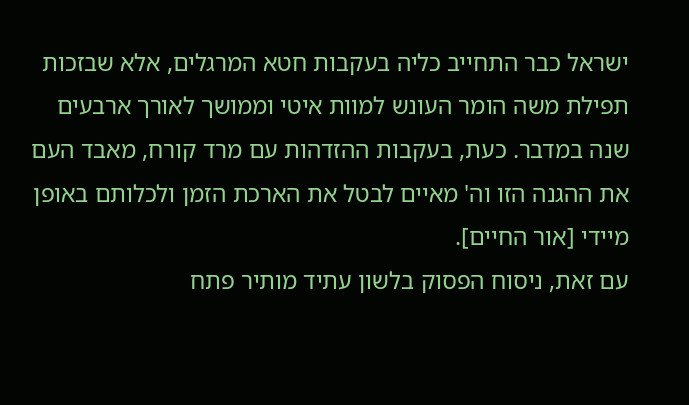ישראל כבר התחייב כליה בעקבות חטא המרגלים, אלא שבזכות תפילת משה הומר העונש למוות איטי וממושך לאורך ארבעים שנה במדבר. כעת, בעקבות ההזדהות עם מרד קורח, מאבד העם את ההגנה הזו וה' מאיים לבטל את הארכת הזמן ולכלותם באופן מיידי [אור החיים].
עם זאת, ניסוח הפסוק בלשון עתיד מותיר פתח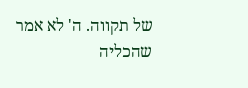של תקווה. ה' לא אמר שהכליה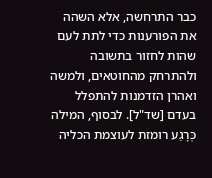כבר התרחשה, אלא השהה את הפורענות כדי לתת לעם שהות לחזור בתשובה ולהתרחק מהחוטאים, ולמשה ואהרן הזדמנות להתפלל בעדם [שד"ל]. לבסוף, המילה כְּרָגַע רומזת לעוצמת הכליה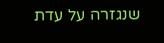שנגזרה על עדת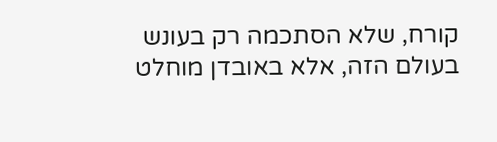קורח, שלא הסתכמה רק בעונש בעולם הזה, אלא באובדן מוחלט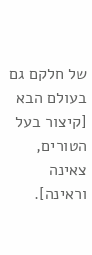של חלקם גם בעולם הבא [קיצור בעל הטורים, צאינה וראינה].